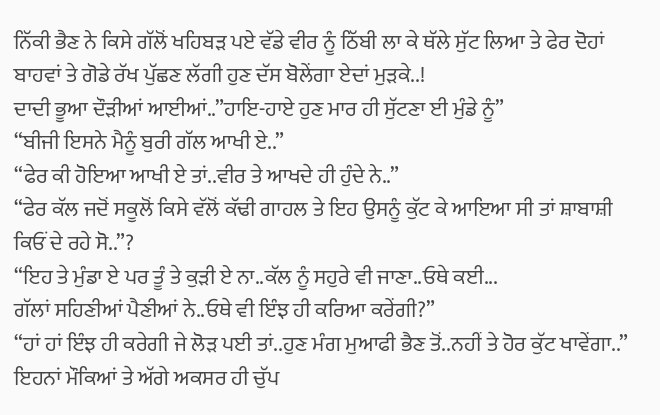ਨਿੱਕੀ ਭੈਣ ਨੇ ਕਿਸੇ ਗੱਲੋਂ ਖਹਿਬੜ ਪਏ ਵੱਡੇ ਵੀਰ ਨੂੰ ਠਿੱਬੀ ਲਾ ਕੇ ਥੱਲੇ ਸੁੱਟ ਲਿਆ ਤੇ ਫੇਰ ਦੋਹਾਂ ਬਾਹਵਾਂ ਤੇ ਗੋਡੇ ਰੱਖ ਪੁੱਛਣ ਲੱਗੀ ਹੁਣ ਦੱਸ ਬੋਲੇਂਗਾ ਏਦਾਂ ਮੁੜਕੇ..!
ਦਾਦੀ ਭੂਆ ਦੌੜੀਆਂ ਆਈਆਂ..”ਹਾਇ-ਹਾਏ ਹੁਣ ਮਾਰ ਹੀ ਸੁੱਟਣਾ ਈ ਮੁੰਡੇ ਨੂੰ”
“ਬੀਜੀ ਇਸਨੇ ਮੈਨੂੰ ਬੁਰੀ ਗੱਲ ਆਖੀ ਏ..”
“ਫੇਰ ਕੀ ਹੋਇਆ ਆਖੀ ਏ ਤਾਂ..ਵੀਰ ਤੇ ਆਖਦੇ ਹੀ ਹੁੰਦੇ ਨੇ..”
“ਫੇਰ ਕੱਲ ਜਦੋਂ ਸਕੂਲੋਂ ਕਿਸੇ ਵੱਲੋਂ ਕੱਢੀ ਗਾਹਲ ਤੇ ਇਹ ਉਸਨੂੰ ਕੁੱਟ ਕੇ ਆਇਆ ਸੀ ਤਾਂ ਸ਼ਾਬਾਸ਼ੀ ਕਿਓਂ ਦੇ ਰਹੇ ਸੋ..”?
“ਇਹ ਤੇ ਮੁੰਡਾ ਏ ਪਰ ਤੂੰ ਤੇ ਕੁੜੀ ਏ ਨਾ..ਕੱਲ ਨੂੰ ਸਹੁਰੇ ਵੀ ਜਾਣਾ..ਓਥੇ ਕਈ...
ਗੱਲਾਂ ਸਹਿਣੀਆਂ ਪੈਣੀਆਂ ਨੇ..ਓਥੇ ਵੀ ਇੰਝ ਹੀ ਕਰਿਆ ਕਰੇਂਗੀ?”
“ਹਾਂ ਹਾਂ ਇੰਝ ਹੀ ਕਰੇਗੀ ਜੇ ਲੋੜ ਪਈ ਤਾਂ..ਹੁਣ ਮੰਗ ਮੁਆਫੀ ਭੈਣ ਤੋਂ..ਨਹੀਂ ਤੇ ਹੋਰ ਕੁੱਟ ਖਾਵੇਂਗਾ..”
ਇਹਨਾਂ ਮੌਕਿਆਂ ਤੇ ਅੱਗੇ ਅਕਸਰ ਹੀ ਚੁੱਪ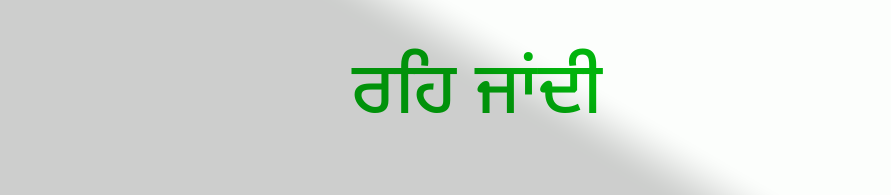ਰਹਿ ਜਾਂਦੀ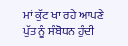ਮਾਂ ਕੁੱਟ ਖਾ ਰਹੇ ਆਪਣੇ ਪੁੱਤ ਨੂੰ ਸੰਬੋਧਨ ਹੁੰਦੀ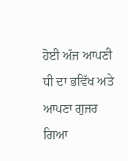ਹੋਈ ਅੱਜ ਆਪਣੀ ਧੀ ਦਾ ਭਵਿੱਖ ਅਤੇ ਆਪਣਾ ਗੁਜਰ ਗਿਆ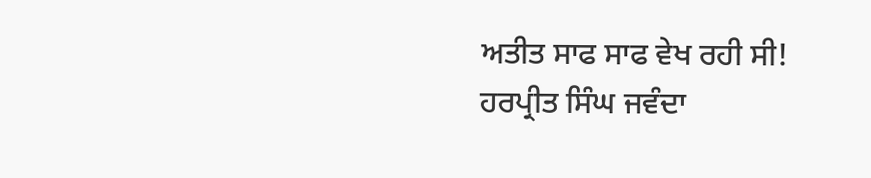ਅਤੀਤ ਸਾਫ ਸਾਫ ਵੇਖ ਰਹੀ ਸੀ!
ਹਰਪ੍ਰੀਤ ਸਿੰਘ ਜਵੰਦਾ